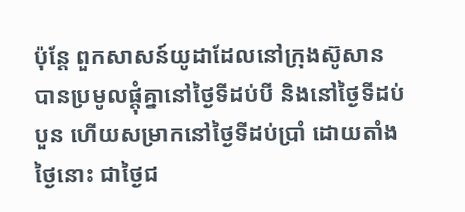ប៉ុន្ដែ ពួកសាសន៍យូដាដែលនៅក្រុងស៊ូសាន បានប្រមូលផ្ដុំគ្នានៅថ្ងៃទីដប់បី និងនៅថ្ងៃទីដប់បួន ហើយសម្រាកនៅថ្ងៃទីដប់ប្រាំ ដោយតាំងថ្ងៃនោះ ជាថ្ងៃជ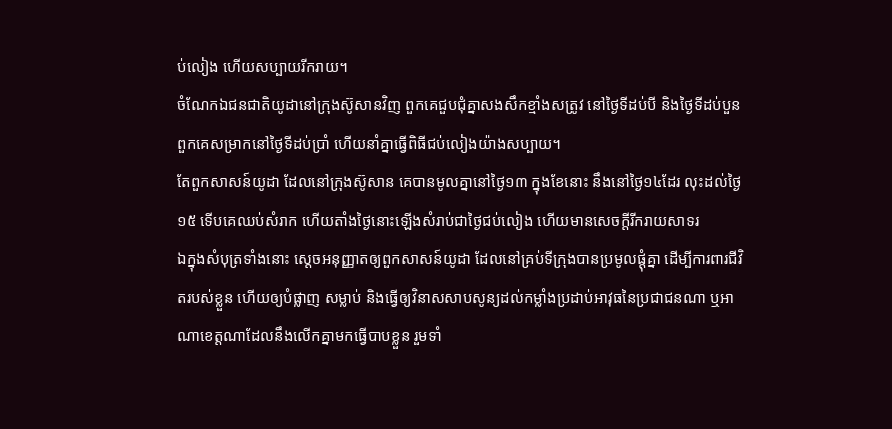ប់លៀង ហើយសប្បាយរីករាយ។
ចំណែកឯជនជាតិយូដានៅក្រុងស៊ូសានវិញ ពួកគេជួបជុំគ្នាសងសឹកខ្មាំងសត្រូវ នៅថ្ងៃទីដប់បី និងថ្ងៃទីដប់បួន ពួកគេសម្រាកនៅថ្ងៃទីដប់ប្រាំ ហើយនាំគ្នាធ្វើពិធីជប់លៀងយ៉ាងសប្បាយ។
តែពួកសាសន៍យូដា ដែលនៅក្រុងស៊ូសាន គេបានមូលគ្នានៅថ្ងៃ១៣ ក្នុងខែនោះ នឹងនៅថ្ងៃ១៤ដែរ លុះដល់ថ្ងៃ១៥ ទើបគេឈប់សំរាក ហើយតាំងថ្ងៃនោះឡើងសំរាប់ជាថ្ងៃជប់លៀង ហើយមានសេចក្ដីរីករាយសាទរ
ឯក្នុងសំបុត្រទាំងនោះ ស្ដេចអនុញ្ញាតឲ្យពួកសាសន៍យូដា ដែលនៅគ្រប់ទីក្រុងបានប្រមូលផ្ដុំគ្នា ដើម្បីការពារជីវិតរបស់ខ្លួន ហើយឲ្យបំផ្លាញ សម្លាប់ និងធ្វើឲ្យវិនាសសាបសូន្យដល់កម្លាំងប្រដាប់អាវុធនៃប្រជាជនណា ឬអាណាខេត្តណាដែលនឹងលើកគ្នាមកធ្វើបាបខ្លួន រួមទាំ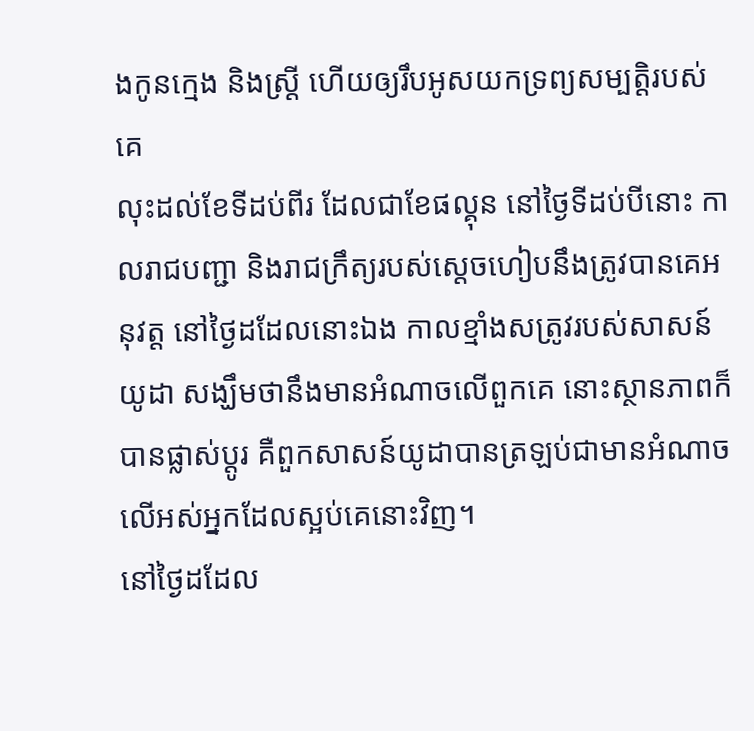ងកូនក្មេង និងស្ដ្រី ហើយឲ្យរឹបអូសយកទ្រព្យសម្បត្តិរបស់គេ
លុះដល់ខែទីដប់ពីរ ដែលជាខែផល្គុន នៅថ្ងៃទីដប់បីនោះ កាលរាជបញ្ជា និងរាជក្រឹត្យរបស់ស្តេចហៀបនឹងត្រូវបានគេអនុវត្ត នៅថ្ងៃដដែលនោះឯង កាលខ្មាំងសត្រូវរបស់សាសន៍យូដា សង្ឃឹមថានឹងមានអំណាចលើពួកគេ នោះស្ថានភាពក៏បានផ្លាស់ប្ដូរ គឺពួកសាសន៍យូដាបានត្រឡប់ជាមានអំណាចលើអស់អ្នកដែលស្អប់គេនោះវិញ។
នៅថ្ងៃដដែល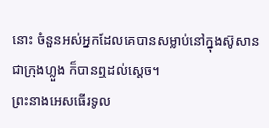នោះ ចំនួនអស់អ្នកដែលគេបានសម្លាប់នៅក្នុងស៊ូសាន ជាក្រុងហ្លួង ក៏បានឮដល់ស្ដេច។
ព្រះនាងអេសធើរទូល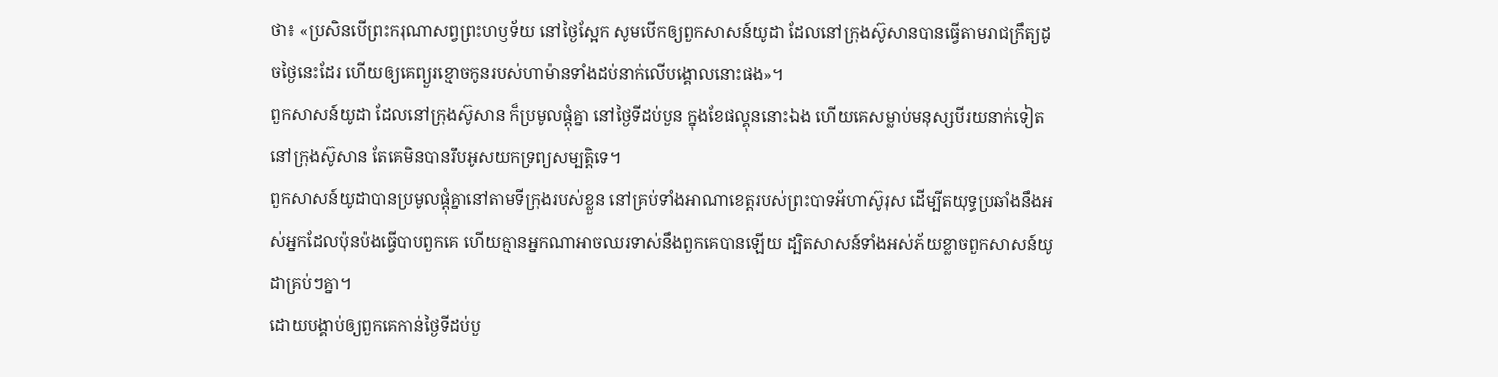ថា៖ «ប្រសិនបើព្រះករុណាសព្វព្រះហឫទ័យ នៅថ្ងៃស្អែក សូមបើកឲ្យពួកសាសន៍យូដា ដែលនៅក្រុងស៊ូសានបានធ្វើតាមរាជក្រឹត្យដូចថ្ងៃនេះដែរ ហើយឲ្យគេព្យួរខ្មោចកូនរបស់ហាម៉ានទាំងដប់នាក់លើបង្គោលនោះផង»។
ពួកសាសន៍យូដា ដែលនៅក្រុងស៊ូសាន ក៏ប្រមូលផ្ដុំគ្នា នៅថ្ងៃទីដប់បួន ក្នុងខែផល្គុននោះឯង ហើយគេសម្លាប់មនុស្សបីរយនាក់ទៀត នៅក្រុងស៊ូសាន តែគេមិនបានរឹបអូសយកទ្រព្យសម្បត្តិទេ។
ពួកសាសន៍យូដាបានប្រមូលផ្ដុំគ្នានៅតាមទីក្រុងរបស់ខ្លួន នៅគ្រប់ទាំងអាណាខេត្តរបស់ព្រះបាទអ័ហាស៊ូរុស ដើម្បីតយុទ្ធប្រឆាំងនឹងអស់អ្នកដែលប៉ុនប៉ងធ្វើបាបពួកគេ ហើយគ្មានអ្នកណាអាចឈរទាស់នឹងពួកគេបានឡើយ ដ្បិតសាសន៍ទាំងអស់ភ័យខ្លាចពួកសាសន៍យូដាគ្រប់ៗគ្នា។
ដោយបង្គាប់ឲ្យពួកគេកាន់ថ្ងៃទីដប់បួ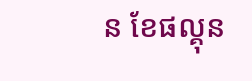ន ខែផល្គុន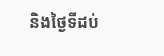និងថ្ងៃទីដប់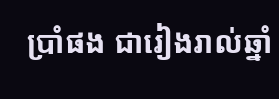ប្រាំផង ជារៀងរាល់ឆ្នាំ